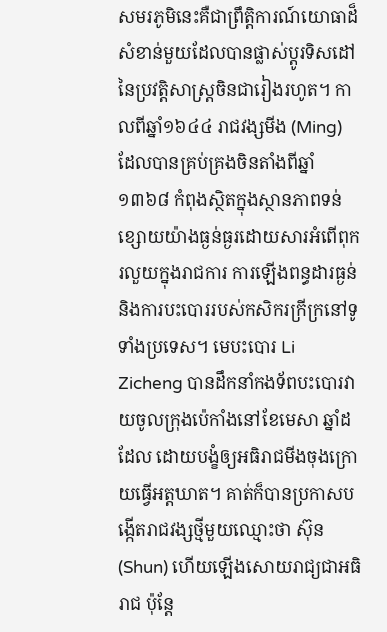សមរភូមិនេះគឺជាព្រឹត្តិការណ៍យោធាដ៏សំខាន់មួយដែលបានផ្លាស់ប្តូរទិសដៅនៃប្រវត្តិសាស្ត្រចិនជារៀងរហូត។ កាលពីឆ្នាំ១៦៤៤ រាជវង្សមីង (Ming) ដែលបានគ្រប់គ្រងចិនតាំងពីឆ្នាំ១៣៦៨ កំពុងស្ថិតក្នុងស្ថានភាពទន់ខ្សោយយ៉ាងធ្ងន់ធ្ងរដោយសារអំពើពុករលួយក្នុងរាជការ ការឡើងពន្ធដារធ្ងន់ និងការបះបោររបស់កសិករក្រីក្រនៅទូទាំងប្រទេស។ មេបះបោរ Li Zicheng បានដឹកនាំកងទ័ពបះបោរវាយចូលក្រុងប៉េកាំងនៅខែមេសា ឆ្នាំដដែល ដោយបង្ខំឲ្យអធិរាជមីងចុងក្រោយធ្វើអត្តឃាត។ គាត់ក៏បានប្រកាសបង្កើតរាជវង្សថ្មីមួយឈ្មោះថា ស៊ុន (Shun) ហើយឡើងសោយរាជ្យជាអធិរាជ ប៉ុន្តែ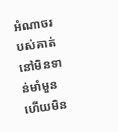អំណាចរបស់គាត់នៅមិនទាន់មាំមួន ហើយមិន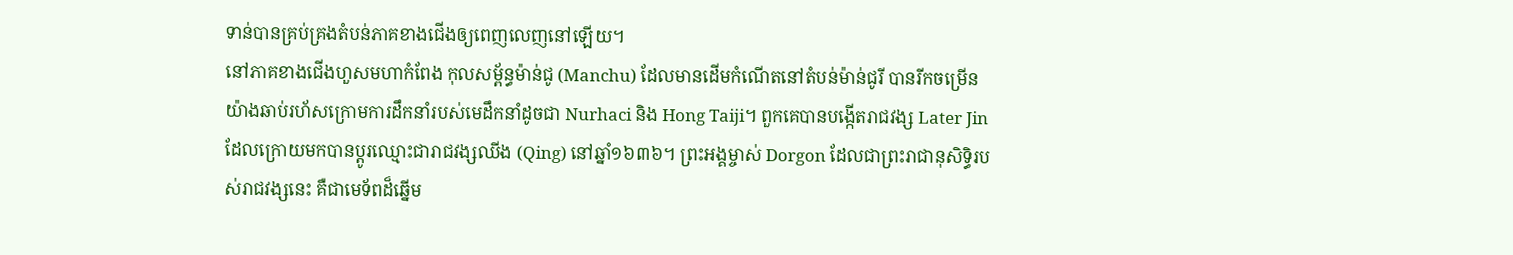ទាន់បានគ្រប់គ្រងតំបន់ភាគខាងជើងឲ្យពេញលេញនៅឡើយ។
នៅភាគខាងជើងហួសមហាកំពែង កុលសម្ព័ន្ធម៉ាន់ជូ (Manchu) ដែលមានដើមកំណើតនៅតំបន់ម៉ាន់ជូរី បានរីកចម្រើនយ៉ាងឆាប់រហ័សក្រោមការដឹកនាំរបស់មេដឹកនាំដូចជា Nurhaci និង Hong Taiji។ ពួកគេបានបង្កើតរាជវង្ស Later Jin ដែលក្រោយមកបានប្តូរឈ្មោះជារាជវង្សឈីង (Qing) នៅឆ្នាំ១៦៣៦។ ព្រះអង្គម្ចាស់ Dorgon ដែលជាព្រះរាជានុសិទ្ធិរបស់រាជវង្សនេះ គឺជាមេទ័ពដ៏ឆ្នើម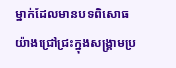ម្នាក់ដែលមានបទពិសោធយ៉ាងជ្រៅជ្រះក្នុងសង្គ្រាមប្រ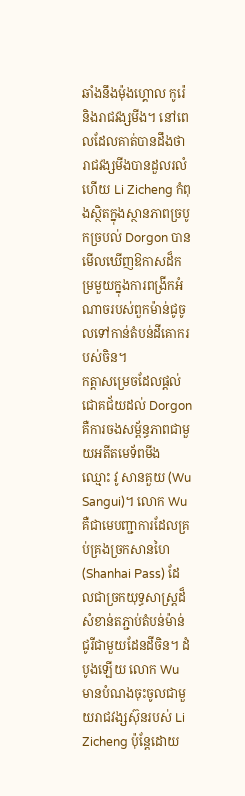ឆាំងនឹងម៉ុងហ្គោល កូរ៉េ និងរាជវង្សមីង។ នៅពេលដែលគាត់បានដឹងថារាជវង្សមីងបានដួលរលំហើយ Li Zicheng កំពុងស្ថិតក្នុងស្ថានភាពច្របូកច្របល់ Dorgon បានមើលឃើញឱកាសដ៏កម្រមួយក្នុងការពង្រីកអំណាចរបស់ពួកម៉ាន់ជូចូលទៅកាន់តំបន់ដីគោករបស់ចិន។
កត្តាសម្រេចដែលផ្តល់ជោគជ័យដល់ Dorgon គឺការចងសម្ព័ន្ធភាពជាមួយអតីតមេទ័ពមីង ឈ្មោះ វូ សានគួយ (Wu Sangui)។ លោក Wu គឺជាមេបញ្ជាការដែលគ្រប់គ្រងច្រកសានហៃ (Shanhai Pass) ដែលជាច្រកយុទ្ធសាស្ត្រដ៏សំខាន់តភ្ជាប់តំបន់ម៉ាន់ជូរីជាមួយដែនដីចិន។ ដំបូងឡើយ លោក Wu មានបំណងចុះចូលជាមួយរាជវង្សស៊ុនរបស់ Li Zicheng ប៉ុន្តែដោយ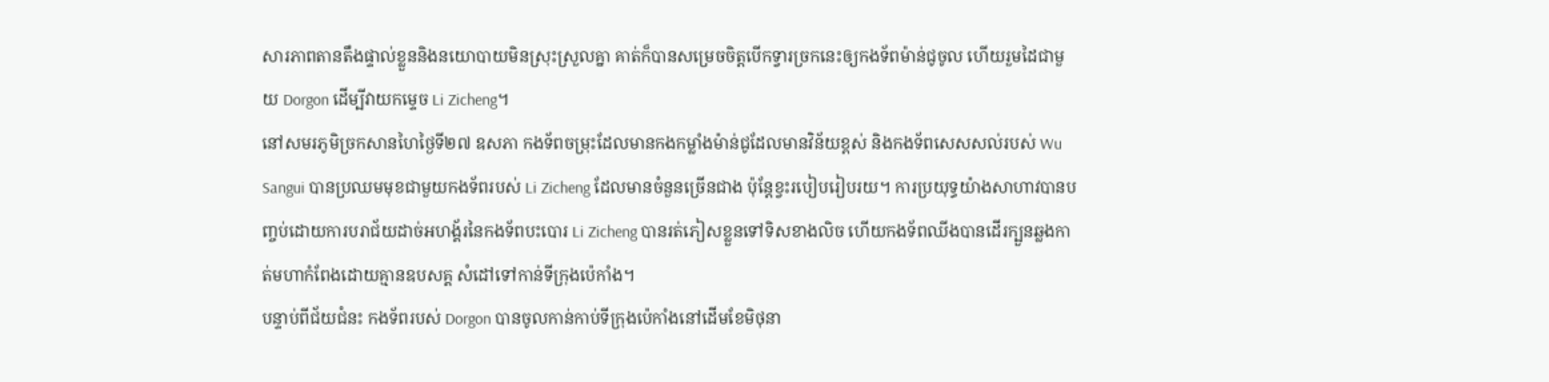សារភាពតានតឹងផ្ទាល់ខ្លួននិងនយោបាយមិនស្រុះស្រួលគ្នា គាត់ក៏បានសម្រេចចិត្តបើកទ្វារច្រកនេះឲ្យកងទ័ពម៉ាន់ជូចូល ហើយរួមដៃជាមួយ Dorgon ដើម្បីវាយកម្ទេច Li Zicheng។
នៅសមរភូមិច្រកសានហៃថ្ងៃទី២៧ ឧសភា កងទ័ពចម្រុះដែលមានកងកម្លាំងម៉ាន់ជូដែលមានវិន័យខ្ពស់ និងកងទ័ពសេសសល់របស់ Wu Sangui បានប្រឈមមុខជាមួយកងទ័ពរបស់ Li Zicheng ដែលមានចំនួនច្រើនជាង ប៉ុន្តែខ្វះរបៀបរៀបរយ។ ការប្រយុទ្ធយ៉ាងសាហាវបានបញ្ចប់ដោយការបរាជ័យដាច់អហង្គ័រនៃកងទ័ពបះបោរ Li Zicheng បានរត់ភៀសខ្លួនទៅទិសខាងលិច ហើយកងទ័ពឈីងបានដើរក្បួនឆ្លងកាត់មហាកំពែងដោយគ្មានឧបសគ្គ សំដៅទៅកាន់ទីក្រុងប៉េកាំង។
បន្ទាប់ពីជ័យជំនះ កងទ័ពរបស់ Dorgon បានចូលកាន់កាប់ទីក្រុងប៉េកាំងនៅដើមខែមិថុនា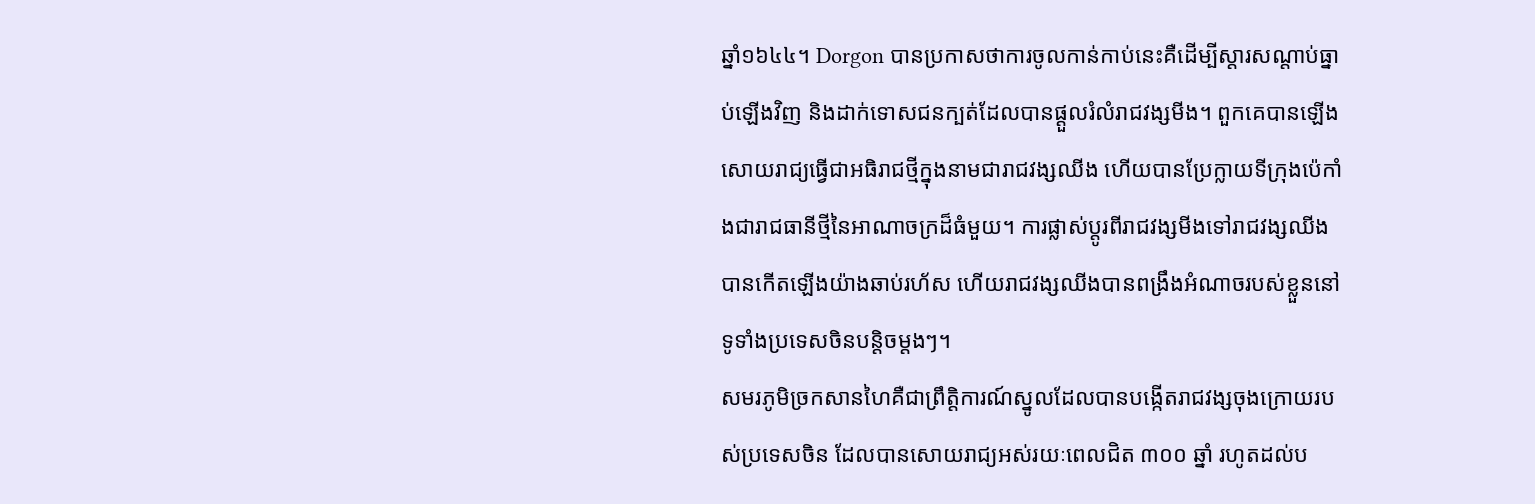ឆ្នាំ១៦៤៤។ Dorgon បានប្រកាសថាការចូលកាន់កាប់នេះគឺដើម្បីស្តារសណ្តាប់ធ្នាប់ឡើងវិញ និងដាក់ទោសជនក្បត់ដែលបានផ្ដួលរំលំរាជវង្សមីង។ ពួកគេបានឡើងសោយរាជ្យធ្វើជាអធិរាជថ្មីក្នុងនាមជារាជវង្សឈីង ហើយបានប្រែក្លាយទីក្រុងប៉េកាំងជារាជធានីថ្មីនៃអាណាចក្រដ៏ធំមួយ។ ការផ្លាស់ប្តូរពីរាជវង្សមីងទៅរាជវង្សឈីងបានកើតឡើងយ៉ាងឆាប់រហ័ស ហើយរាជវង្សឈីងបានពង្រឹងអំណាចរបស់ខ្លួននៅទូទាំងប្រទេសចិនបន្តិចម្តងៗ។
សមរភូមិច្រកសានហៃគឺជាព្រឹត្តិការណ៍ស្នូលដែលបានបង្កើតរាជវង្សចុងក្រោយរបស់ប្រទេសចិន ដែលបានសោយរាជ្យអស់រយៈពេលជិត ៣០០ ឆ្នាំ រហូតដល់ប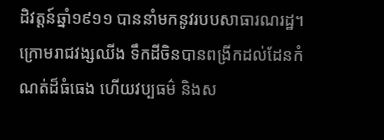ដិវត្តន៍ឆ្នាំ១៩១១ បាននាំមកនូវរបបសាធារណរដ្ឋ។ ក្រោមរាជវង្សឈីង ទឹកដីចិនបានពង្រីកដល់ដែនកំណត់ដ៏ធំធេង ហើយវប្បធម៌ និងស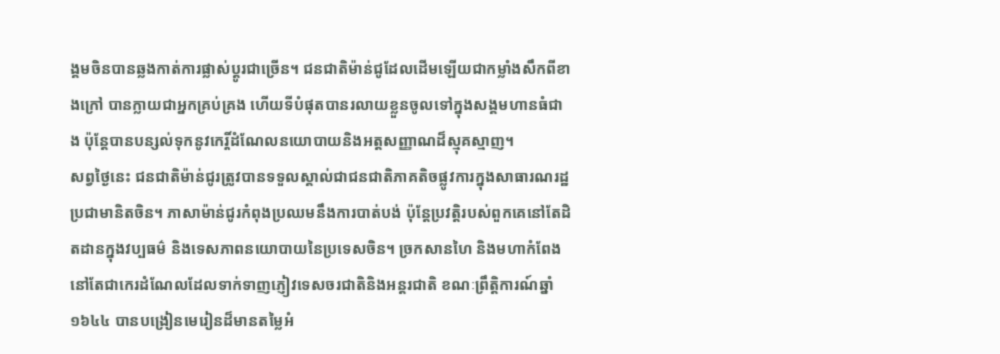ង្គមចិនបានឆ្លងកាត់ការផ្លាស់ប្ដូរជាច្រើន។ ជនជាតិម៉ាន់ជូដែលដើមឡើយជាកម្លាំងសឹកពីខាងក្រៅ បានក្លាយជាអ្នកគ្រប់គ្រង ហើយទីបំផុតបានរលាយខ្លួនចូលទៅក្នុងសង្គមហានធំជាង ប៉ុន្តែបានបន្សល់ទុកនូវកេរ្តិ៍ដំណែលនយោបាយនិងអត្តសញ្ញាណដ៏ស្មុគស្មាញ។
សព្វថ្ងៃនេះ ជនជាតិម៉ាន់ជូរត្រូវបានទទួលស្គាល់ជាជនជាតិភាគតិចផ្លូវការក្នុងសាធារណរដ្ឋប្រជាមានិតចិន។ ភាសាម៉ាន់ជូរកំពុងប្រឈមនឹងការបាត់បង់ ប៉ុន្តែប្រវត្តិរបស់ពួកគេនៅតែដិតដានក្នុងវប្បធម៌ និងទេសភាពនយោបាយនៃប្រទេសចិន។ ច្រកសានហៃ និងមហាកំពែងនៅតែជាកេរដំណែលដែលទាក់ទាញភ្ញៀវទេសចរជាតិនិងអន្តរជាតិ ខណៈព្រឹត្តិការណ៍ឆ្នាំ១៦៤៤ បានបង្រៀនមេរៀនដ៏មានតម្លៃអំ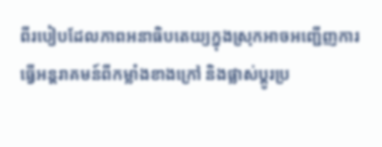ពីរបៀបដែលភាពអនាធិបតេយ្យក្នុងស្រុកអាចអញ្ជើញការធ្វើអន្តរាគមន៍ពីកម្លាំងខាងក្រៅ និងផ្លាស់ប្តូរប្រ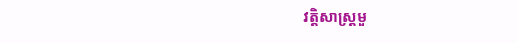វត្តិសាស្ត្រមួ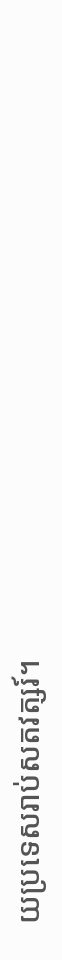យប្រទេសរាប់សតវត្សរ៍។